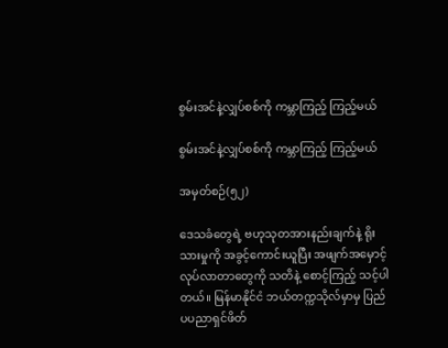စွမ်းအင်နဲ့လျှပ်စစ်ကို ကမ္ဘာကြည့် ကြည့်မယ်

စွမ်းအင်နဲ့လျှပ်စစ်ကို ကမ္ဘာကြည့် ကြည့်မယ်

အမှတ်စဉ်(၅၂)

ဒေသခံတွေရဲ့ ဗဟုသုတအားနည်းချက်နဲ့ ရိုးသားမှုကို အခွင့်ကောင်းယူပြီး အဖျက်အမှောင့်လုပ်လာတာတွေကို သတိနဲ့ စောင့်ကြည့် သင့်ပါတယ်။ မြန်မာနိုင်ငံ ဘယ်တက္ကသိုလ်မှာမှ ပြည်ပပညာရှင်ဖိတ်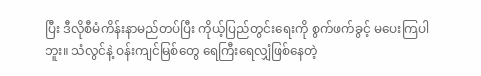ပြီး ဒီလိုစီမံကိန်းနာမည်တပ်ပြီး ကိုယ့်ပြည်တွင်းရေးကို စွက်ဖက်ခွင့် မပေးကြပါဘူး။ သံလွင်နဲ့ ဝန်းကျင်မြစ်တွေ ရေကြီးရေလျှံဖြစ်နေတဲ့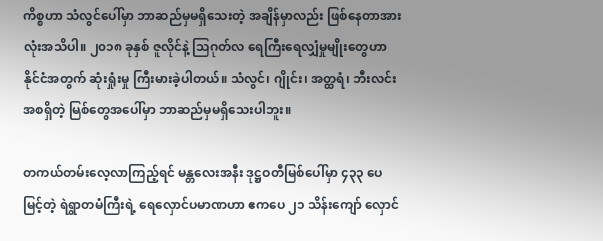ကိစ္စဟာ သံလွင်ပေါ်မှာ ဘာဆည်မှမရှိသေးတဲ့ အချိန်မှာလည်း ဖြစ်နေတာအားလုံးအသိပါ။ ၂၀၁၈ ခုနှစ် ဇူလိုင်နဲ့ သြဂုတ်လ ရေကြီးရေလျှံမှုမျိုးတွေဟာ နိုင်ငံအတွက် ဆုံးရှုံးမှု ကြီးမားခဲ့ပါတယ်။ သံလွင်၊ ဂျိုင်း၊ အတ္ထရံ၊ ဘီးလင်းအစရှိတဲ့ မြစ်တွေအပေါ်မှာ ဘာဆည်မှမရှိသေးပါဘူး။

တကယ်တမ်းလေ့လာကြည့်ရင် မန္တလေးအနီး ဒုဋ္ဌဝတီမြစ်ပေါ်မှာ ၄၃၃ ပေ မြင့်တဲ့ ရဲရွာတမံကြီးရဲ့ ရေလှောင်ပမာဏဟာ ဧကပေ ၂၁ သိန်းကျော် လှောင်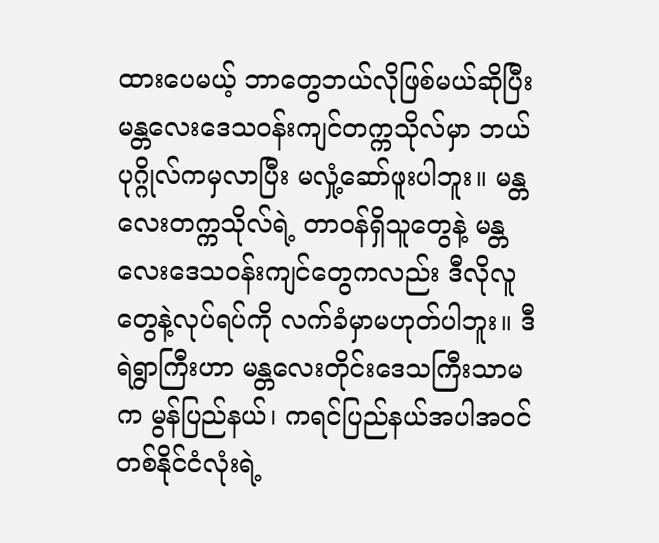ထားပေမယ့် ဘာတွေဘယ်လိုဖြစ်မယ်ဆိုပြီး မန္တလေးဒေသဝန်းကျင်တက္ကသိုလ်မှာ ဘယ်ပုဂ္ဂိုလ်ကမှလာပြီး မလှုံ့ဆော်ဖူးပါဘူး။ မန္တလေးတက္ကသိုလ်ရဲ့ တာဝန်ရှိသူတွေနဲ့ မန္တလေးဒေသဝန်းကျင်တွေကလည်း ဒီလိုလူတွေနဲ့လုပ်ရပ်ကို လက်ခံမှာမဟုတ်ပါဘူး။ ဒီရဲရွာကြီးဟာ မန္တလေးတိုင်းဒေသကြီးသာမက မွန်ပြည်နယ်၊ ကရင်ပြည်နယ်အပါအဝင် တစ်နိုင်ငံလုံးရဲ့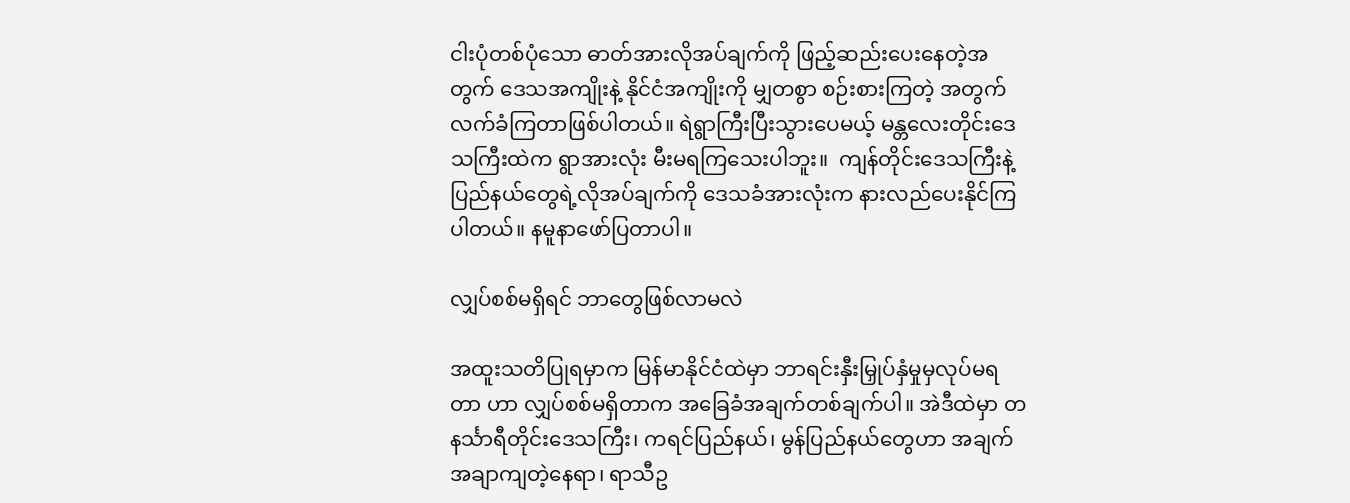ငါးပုံတစ်ပုံသော ဓာတ်အားလိုအပ်ချက်ကို ဖြည့်ဆည်းပေးနေတဲ့အတွက် ဒေသအကျိုးနဲ့ နိုင်ငံအကျိုးကို မျှတစွာ စဉ်းစားကြတဲ့ အတွက် လက်ခံကြတာဖြစ်ပါတယ်။ ရဲရွာကြီးပြီးသွားပေမယ့် မန္တလေးတိုင်းဒေသကြီးထဲက ရွာအားလုံး မီးမရကြသေးပါဘူး။  ကျန်တိုင်းဒေသကြီးနဲ့ ပြည်နယ်တွေရဲ့လိုအပ်ချက်ကို ဒေသခံအားလုံးက နားလည်ပေးနိုင်ကြပါတယ်။ နမူနာဖော်ပြတာပါ။

လျှပ်စစ်မရှိရင် ဘာတွေဖြစ်လာမလဲ

အထူးသတိပြုရမှာက မြန်မာနိုင်ငံထဲမှာ ဘာရင်းနှီးမြှုပ်နှံမှုမှလုပ်မရတာ ဟာ လျှပ်စစ်မရှိတာက အခြေခံအချက်တစ်ချက်ပါ။ အဲဒီထဲမှာ တနင်္သာရီတိုင်းဒေသကြီး၊ ကရင်ပြည်နယ်၊ မွန်ပြည်နယ်တွေဟာ အချက်အချာကျတဲ့နေရာ၊ ရာသီဥ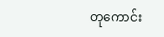တုကောင်း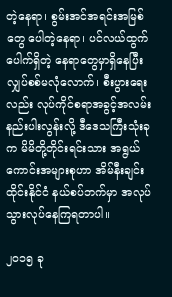တဲ့နေရာ၊ စွမ်းအင်အရင်းအမြစ်တွေ ပေါတဲ့နေရာ၊ ပင်လယ်ထွက်ပေါက်ရှိတဲ့ နေရာတွေမှာရှိနေပြီး လျှပ်စစ်မလုံလောက်၊ စီးပွားရေးလည်း လုပ်ကိုင်စရာအခွင့်အလမ်းနည်းပါးလွန်းလို့ ဒီဒေသကြီးသုံးခုက မိမိတို့တိုင်းရင်းသား အရွယ်ကောင်းအများစုဟာ အိမ်နီးချင်း ထိုင်းနိုင်ငံ နယ်စပ်ဘက်မှာ အလုပ်သွားလုပ်နေကြရတာပါ။

၂၀၁၅ ခု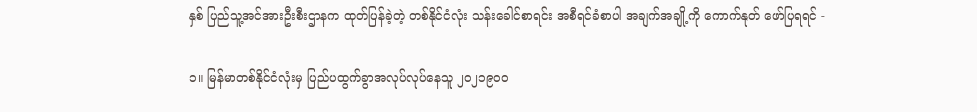နှစ် ပြည်သူ့အင်အားဦးစီးဌာနက ထုတ်ပြန်ခဲ့တဲ့ တစ်နိုင်ငံလုံး သန်းခေါင်စာရင်း အစီရင်ခံစာပါ အချက်အချို့ကို ကောက်နုတ် ဖော်ပြရရင် -

၁။ မြန်မာတစ်နိုင်ငံလုံးမှ ပြည်ပထွက်ခွာအလုပ်လုပ်နေသူ ၂၀၂၁၉၀၀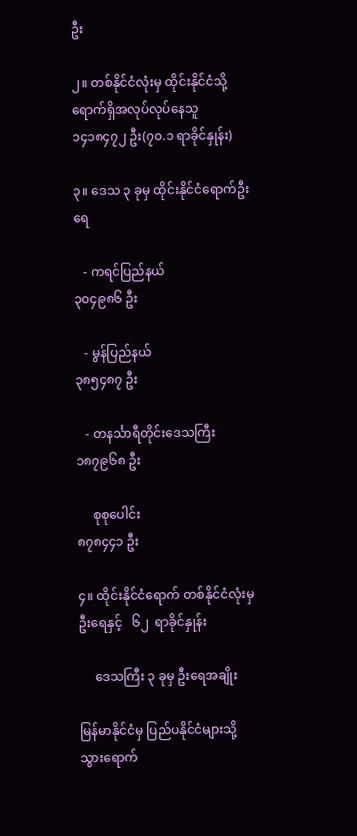ဦး

၂။ တစ်နိုင်ငံလုံးမှ ထိုင်းနိုင်ငံသို့ ရောက်ရှိအလုပ်လုပ်နေသူ ၁၄၁၈၄၇၂ ဦး(၇၀.၁ ရာခိုင်နှုန်း)

၃။ ဒေသ ၃ ခုမှ ထိုင်းနိုင်ငံရောက်ဦးရေ

   - ကရင်ပြည်နယ်                                  ၃၀၄၉၈၆ ဦး

   - မွန်ပြည်နယ်                                      ၃၈၅၄၈၇ ဦး

   - တနင်္သာရီတိုင်းဒေသကြီး                    ၁၈၇၉၆၈ ဦး

     စုစုပေါင်း                                          ၈၇၈၄၄၁ ဦး

၄။ ထိုင်းနိုင်ငံရောက် တစ်နိုင်ငံလုံးမှ ဦးရေနှင့်   ၆၂  ရာခိုင်နှုန်း

     ဒေသကြီး ၃ ခုမှ ဦးရေအချိုး

မြန်မာနိုင်ငံမှ ပြည်ပနိုင်ငံများသို့ သွားရောက်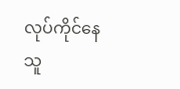လုပ်ကိုင်နေသူ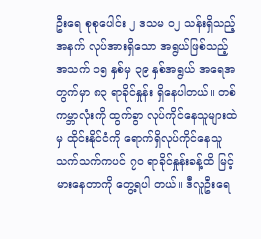ဦးရေ စုစုပေါင်း ၂ ဒသမ ၀၂ သန်းရှိသည့်အနက် လုပ်အားရှိသော အရွယ်ဖြစ်သည့် အသက် ၁၅ နှစ်မှ ၃၉ နှစ်အရွယ် အရေအတွက်မှာ ၈၃ ရာခိုင်နှုန်း ရှိနေပါတယ်။ တစ်ကမ္ဘာလုံးကို ထွက်ခွာ လုပ်ကိုင်နေသူများထဲမှ ထိုင်းနိုင်ငံကို ရောက်ရှိလုပ်ကိုင်နေသူသက်သက်ကပင် ၇၀ ရာခိုင်နှုန်းခန့်ထိ မြင့်မားနေတာကို တွေ့ရပါ တယ်။ ဒီလူဦးရေ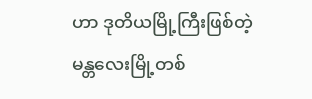ဟာ ဒုတိယမြို့ကြီးဖြစ်တဲ့ မန္တလေးမြို့တစ်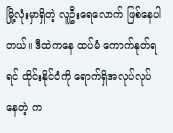မြို့လုံးမှာရှိတဲ့ လူဦးရေလောက် ဖြစ်နေပါတယ်။ ဒီထဲကနေ ထပ်မံ ကောက်နုတ်ရရင် ထိုင်းနိုင်ငံကို ရောက်ရှိအလုပ်လုပ်နေတဲ့ က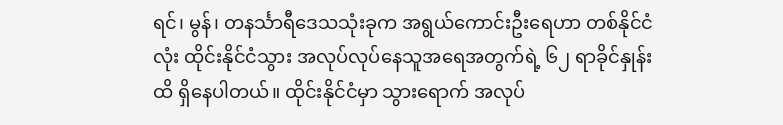ရင်၊ မွန်၊ တနင်္သာရီဒေသသုံးခုက အရွယ်ကောင်းဦးရေဟာ တစ်နိုင်ငံလုံး ထိုင်းနိုင်ငံသွား အလုပ်လုပ်နေသူအရေအတွက်ရဲ့ ၆၂ ရာခိုင်နှုန်းထိ ရှိနေပါတယ်။ ထိုင်းနိုင်ငံမှာ သွားရောက် အလုပ်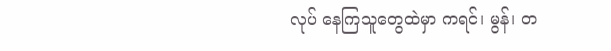လုပ် နေကြသူတွေထဲမှာ ကရင်၊ မွန်၊ တ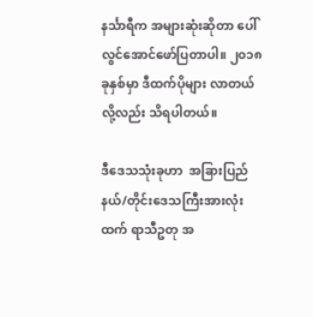နင်္သာရီက အများဆုံးဆိုတာ ပေါ်လွင်အောင်ဖော်ပြတာပါ။ ၂၀၁၈ ခုနှစ်မှာ ဒီထက်ပိုများ လာတယ်လို့လည်း သိရပါတယ်။

ဒီဒေသသုံးခုဟာ  အခြားပြည်နယ်/တိုင်းဒေသကြီးအားလုံးထက် ရာသီဥတု အ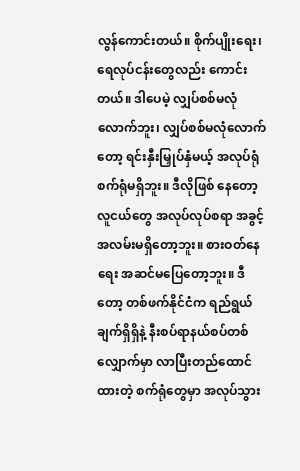လွန်ကောင်းတယ်။ စိုက်ပျိုးရေး၊ ရေလုပ်ငန်းတွေလည်း ကောင်းတယ်။ ဒါပေမဲ့ လျှပ်စစ်မလုံလောက်ဘူး၊ လျှပ်စစ်မလုံလောက်တော့ ရင်းနှီးမြှုပ်နှံမယ့် အလုပ်ရုံ စက်ရုံမရှိဘူး။ ဒီလိုဖြစ် နေတော့ လူငယ်တွေ အလုပ်လုပ်စရာ အခွင့်အလမ်းမရှိတော့ဘူး။ စားဝတ်နေရေး အဆင်မပြေတော့ဘူး။ ဒီတော့ တစ်ဖက်နိုင်ငံက ရည်ရွယ်ချက်ရှိရှိနဲ့ နီးစပ်ရာနယ်စပ်တစ်လျှောက်မှာ လာပြီးတည်ထောင်ထားတဲ့ စက်ရုံတွေမှာ အလုပ်သွား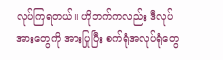လုပ်ကြရတယ်။ ဟိုဘက်ကလည်း ဒီလုပ်အားတွေကို အားပြုပြီး စက်ရုံအလုပ်ရုံတွေ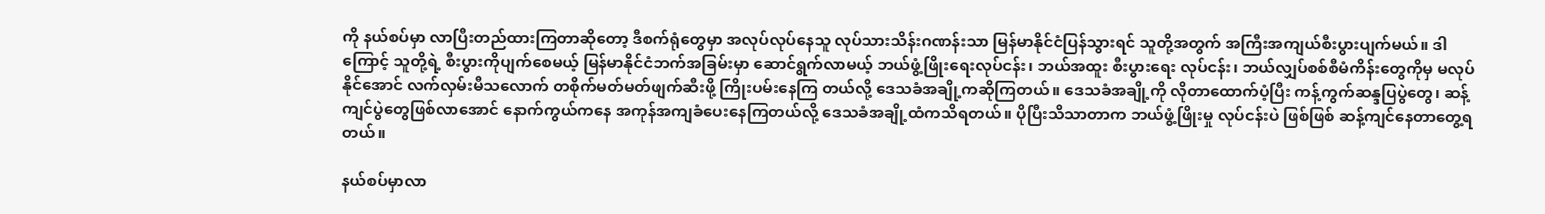ကို နယ်စပ်မှာ လာပြီးတည်ထားကြတာဆိုတော့ ဒီစက်ရုံတွေမှာ အလုပ်လုပ်နေသူ လုပ်သားသိန်းဂဏန်းသာ မြန်မာနိုင်ငံပြန်သွားရင် သူတို့အတွက် အကြီးအကျယ်စီးပွားပျက်မယ်။ ဒါကြောင့် သူတို့ရဲ့ စီးပွားကိုပျက်စေမယ့် မြန်မာနိုင်ငံဘက်အခြမ်းမှာ ဆောင်ရွက်လာမယ့် ဘယ်ဖွံ့ဖြိုးရေးလုပ်ငန်း၊ ဘယ်အထူး စီးပွားရေး လုပ်ငန်း၊ ဘယ်လျှပ်စစ်စီမံကိန်းတွေကိုမှ မလုပ်နိုင်အောင် လက်လှမ်းမီသလောက် တစိုက်မတ်မတ်ဖျက်ဆီးဖို့ ကြိုးပမ်းနေကြ တယ်လို့ ဒေသခံအချို့ကဆိုကြတယ်။ ဒေသခံအချို့ကို လိုတာထောက်ပံ့ပြီး ကန့်ကွက်ဆန္ဒပြပွဲတွေ၊ ဆန့်ကျင်ပွဲတွေဖြစ်လာအောင် နောက်ကွယ်ကနေ အကုန်အကျခံပေးနေကြတယ်လို့ ဒေသခံအချို့ထံကသိရတယ်။ ပိုပြီးသိသာတာက ဘယ်ဖွံ့ဖြိုးမှု လုပ်ငန်းပဲ ဖြစ်ဖြစ် ဆန့်ကျင်နေတာတွေ့ရတယ်။

နယ်စပ်မှာလာ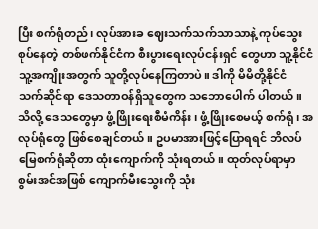ပြီး စက်ရုံတည်၊ လုပ်အားခ ဈေးသက်သက်သာသာနဲ့ ကုပ်သွေးစုပ်နေတဲ့ တစ်ဖက်နိုင်ငံက စီးပွားရေးလုပ်ငန်းရှင် တွေဟာ သူ့နိုင်ငံ သူ့အကျိုးအတွက် သူတို့လုပ်နေကြတာပဲ။ ဒါကို မိမိတို့နိုင်ငံ သက်ဆိုင်ရာ ဒေသတာဝန်ရှိသူတွေက သဘောပေါက် ပါတယ်။  သိလို့ ဒေသတွေမှာ ဖွံ့ဖြိုးရေးစီမံကိန်း၊ ဖွံ့ဖြိုးစေမယ့် စက်ရုံ၊ အလုပ်ရုံတွေ ဖြစ်စေချင်တယ်။ ဥပမာအားဖြင့်ပြောရရင် ဘိလပ်မြေစက်ရုံဆိုတာ ထုံးကျောက်ကို သုံးရတယ်။ ထုတ်လုပ်ရာမှာ စွမ်းအင်အဖြစ် ကျောက်မီးသွေးကို သုံး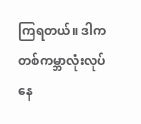ကြရတယ်။ ဒါက တစ်ကမ္ဘာလုံးလုပ်နေ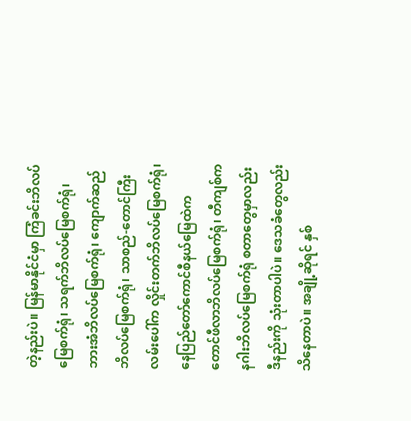တဲ့နည်းပဲ။ မြန်မာနိုင်ငံမှာ ကြံခင်းဘိလပ်မြေစက်ရုံ၊ သရက်ဘိလပ်မြေစက်ရုံ၊ ဘားအံဘိလပ်မြေစက်ရုံ၊ ကျောက်ဆည်ဘိလပ်မြေစက်ရုံ၊ သာစည်-တောင်ကြီးလမ်းပေါ်က လှိုင်းတက်ဘိလပ်မြေစက်ရုံ၊ နေပြည်တော်ကောင်စီနယ်မြေထဲက တောင်ဖီလာဘိလပ်မြေစက်ရုံ၊ တီကျစ်က နဂါးဘိလပ်မြေစက်ရုံ စတာတွေမှာလည်း ဒီနည်းကို သုံးတာပါပဲ။ ဒေသခံတွေလည်း သိနေတာပဲ။ အချို့ဆိုရင် နှစ်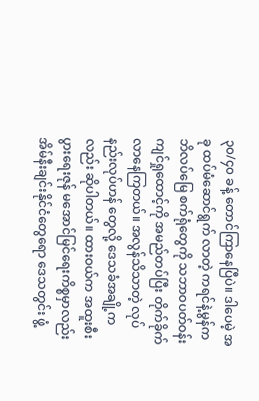၃၀/၄၀ ခန့် တောင်ကြာနေပြီပဲ။ ဒါပေမဲ့ အခု ထပ်မံဆောင်ရွက် လာတဲ့ ကရင်နဲ့မွန်က ဘိလပ်မြေ စက်ရုံတွေကို သဘာဝပတ်ဝန်းကျင်ရှုထောင့်ကို အမည်တပ်ပြီး တိုက်ခိုက်လာနေကြတယ်။ အလွန်သိသာတဲ့ လုပ်နည်းလုပ်ဟန် တွေလို့ ဒေသခံအချို့ကလည်း ဆိုပါတယ်။ ထားဝယ်က အထူးစီးပွားရေးဇုန် မအောင်မြင်ရေးကိစ္စမှာလည်း အိမ်နီးချင်းနိုင်ငံတွေရော ဒေသတွင်း ဖွံ့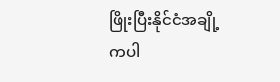ဖြိုးပြီးနိုင်ငံအချို့ကပါ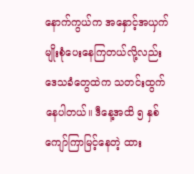နောက်ကွယ်က အနှောင့်အယှက်မျိုးစုံပေးနေကြတယ်လို့လည်း ဒေသခံတွေထဲက သတင်းထွက် နေပါတယ်။ ဒီနေ့အထိ ၅ နှစ်ကျော်ကြာမြင့်နေတဲ့ ထား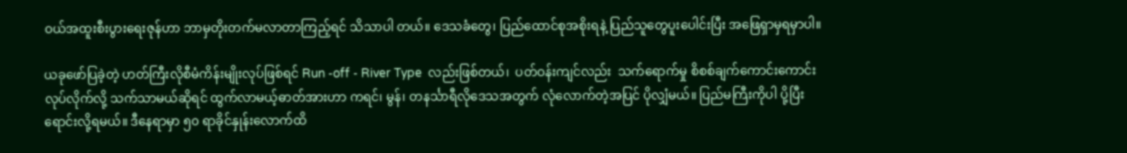ဝယ်အထူးစီးပွားရေးဇုန်ဟာ ဘာမှတိုးတက်မလာတာကြည့်ရင် သိသာပါ တယ်။ ဒေသခံတွေ၊ ပြည်ထောင်စုအစိုးရနဲ့ ပြည်သူတွေပူးပေါင်းပြီး အဖြေရှာမှရမှာပါ။

ယခုဖော်ပြခဲ့တဲ့ ဟတ်ကြီးလိုစီမံကိန်းမျိုးလုပ်ဖြစ်ရင် Run -off - River Type  လည်းဖြစ်တယ်၊  ပတ်ဝန်းကျင်လည်း  သက်ရောက်မှု စိစစ်ချက်ကောင်းကောင်းလုပ်လိုက်လို့ သက်သာမယ်ဆိုရင် ထွက်လာမယ့်ဓာတ်အားဟာ ကရင်၊ မွန်၊ တနင်္သာရီလိုဒေသအတွက် လုံလောက်တဲ့အပြင် ပိုလျှံမယ်။ ပြည်မကြီးကိုပါ ပို့ပြီးရောင်းလို့ရမယ်။ ဒီနေရာမှာ ၅၀ ရာခိုင်နှုန်းလောက်ထိ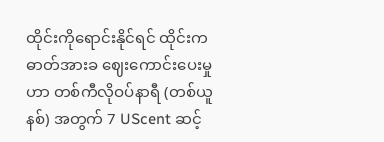ထိုင်းကိုရောင်းနိုင်ရင် ထိုင်းက ဓာတ်အားခ ဈေးကောင်းပေးမှုဟာ တစ်ကီလိုဝပ်နာရီ (တစ်ယူနစ်) အတွက် 7 UScent ဆင့်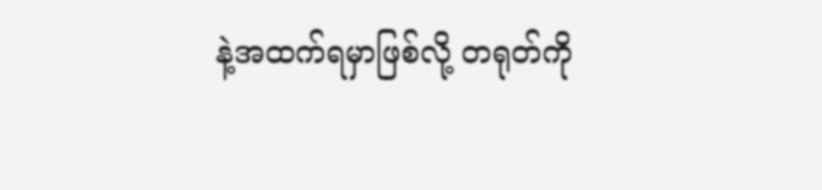နဲ့အထက်ရမှာဖြစ်လို့ တရုတ်ကို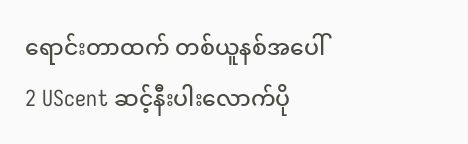ရောင်းတာထက် တစ်ယူနစ်အပေါ် 2 UScent ဆင့်နီးပါးလောက်ပို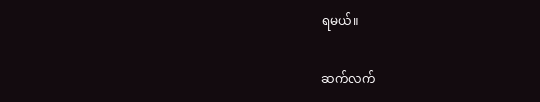ရမယ်။

ဆက်လက်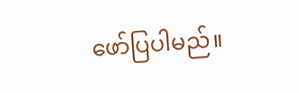ဖော်ပြပါမည်။